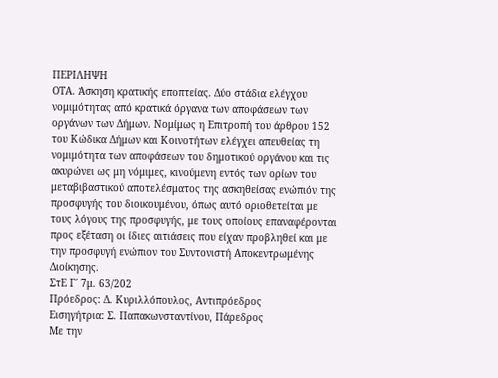ΠΕΡΙΛΗΨΗ
ΟΤΑ. Άσκηση κρατικής εποπτείας. Δύο στάδια ελέγχου νομιμότητας από κρατικά όργανα των αποφάσεων των οργάνων των Δήμων. Νομίμως η Επιτροπή του άρθρου 152 του Κώδικα Δήμων και Κοινοτήτων ελέγχει απευθείας τη νομιμότητα των αποφάσεων του δημοτικού οργάνου και τις ακυρώνει ως μη νόμιμες, κινούμενη εντός των ορίων του μεταβιβαστικού αποτελέσματος της ασκηθείσας ενώπιόν της προσφυγής του διοικουμένου, όπως αυτό οριοθετείται με τους λόγους της προσφυγής, με τους οποίους επαναφέρονται προς εξέταση οι ίδιες αιτιάσεις που είχαν προβληθεί και με την προσφυγή ενώπιον του Συντονιστή Αποκεντρωμένης Διοίκησης.
ΣτΕ Γ΄ 7μ. 63/202
Πρόεδρος: Δ. Κυριλλόπουλος, Αντιπρόεδρος
Εισηγήτρια: Σ. Παπακωνσταντίνου, Πάρεδρος
Με την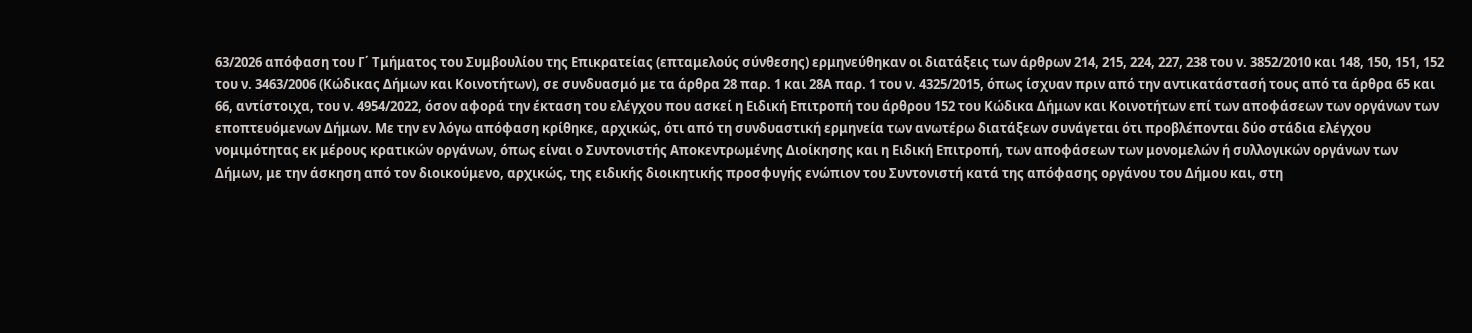63/2026 απόφαση του Γ΄ Τμήματος του Συμβουλίου της Επικρατείας (επταμελούς σύνθεσης) ερμηνεύθηκαν οι διατάξεις των άρθρων 214, 215, 224, 227, 238 του ν. 3852/2010 και 148, 150, 151, 152 του ν. 3463/2006 (Κώδικας Δήμων και Κοινοτήτων), σε συνδυασμό με τα άρθρα 28 παρ. 1 και 28Α παρ. 1 του ν. 4325/2015, όπως ίσχυαν πριν από την αντικατάστασή τους από τα άρθρα 65 και 66, αντίστοιχα, του ν. 4954/2022, όσον αφορά την έκταση του ελέγχου που ασκεί η Ειδική Επιτροπή του άρθρου 152 του Κώδικα Δήμων και Κοινοτήτων επί των αποφάσεων των οργάνων των εποπτευόμενων Δήμων. Με την εν λόγω απόφαση κρίθηκε, αρχικώς, ότι από τη συνδυαστική ερμηνεία των ανωτέρω διατάξεων συνάγεται ότι προβλέπονται δύο στάδια ελέγχου νομιμότητας εκ μέρους κρατικών οργάνων, όπως είναι ο Συντονιστής Αποκεντρωμένης Διοίκησης και η Ειδική Επιτροπή, των αποφάσεων των μονομελών ή συλλογικών οργάνων των Δήμων, με την άσκηση από τον διοικούμενο, αρχικώς, της ειδικής διοικητικής προσφυγής ενώπιον του Συντονιστή κατά της απόφασης οργάνου του Δήμου και, στη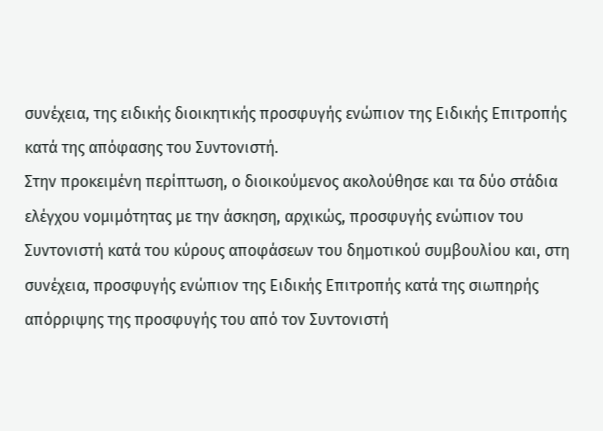συνέχεια, της ειδικής διοικητικής προσφυγής ενώπιον της Ειδικής Επιτροπής κατά της απόφασης του Συντονιστή.
Στην προκειμένη περίπτωση, ο διοικούμενος ακολούθησε και τα δύο στάδια ελέγχου νομιμότητας με την άσκηση, αρχικώς, προσφυγής ενώπιον του Συντονιστή κατά του κύρους αποφάσεων του δημοτικού συμβουλίου και, στη συνέχεια, προσφυγής ενώπιον της Ειδικής Επιτροπής κατά της σιωπηρής απόρριψης της προσφυγής του από τον Συντονιστή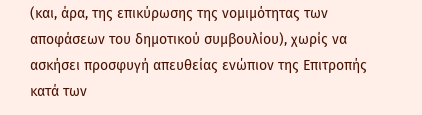(και, άρα, της επικύρωσης της νομιμότητας των αποφάσεων του δημοτικού συμβουλίου), χωρίς να ασκήσει προσφυγή απευθείας ενώπιον της Επιτροπής κατά των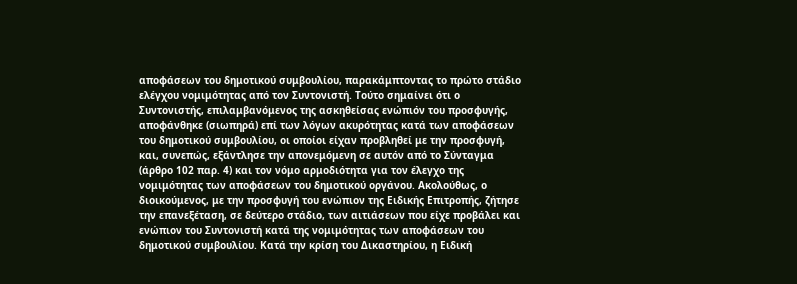αποφάσεων του δημοτικού συμβουλίου, παρακάμπτοντας το πρώτο στάδιο ελέγχου νομιμότητας από τον Συντονιστή. Τούτο σημαίνει ότι ο Συντονιστής, επιλαμβανόμενος της ασκηθείσας ενώπιόν του προσφυγής, αποφάνθηκε (σιωπηρά) επί των λόγων ακυρότητας κατά των αποφάσεων του δημοτικού συμβουλίου, οι οποίοι είχαν προβληθεί με την προσφυγή, και, συνεπώς, εξάντλησε την απονεμόμενη σε αυτόν από το Σύνταγμα (άρθρο 102 παρ. 4) και τον νόμο αρμοδιότητα για τον έλεγχο της νομιμότητας των αποφάσεων του δημοτικού οργάνου. Ακολούθως, ο διοικούμενος, με την προσφυγή του ενώπιον της Ειδικής Επιτροπής, ζήτησε την επανεξέταση, σε δεύτερο στάδιο, των αιτιάσεων που είχε προβάλει και ενώπιον του Συντονιστή κατά της νομιμότητας των αποφάσεων του δημοτικού συμβουλίου. Κατά την κρίση του Δικαστηρίου, η Ειδική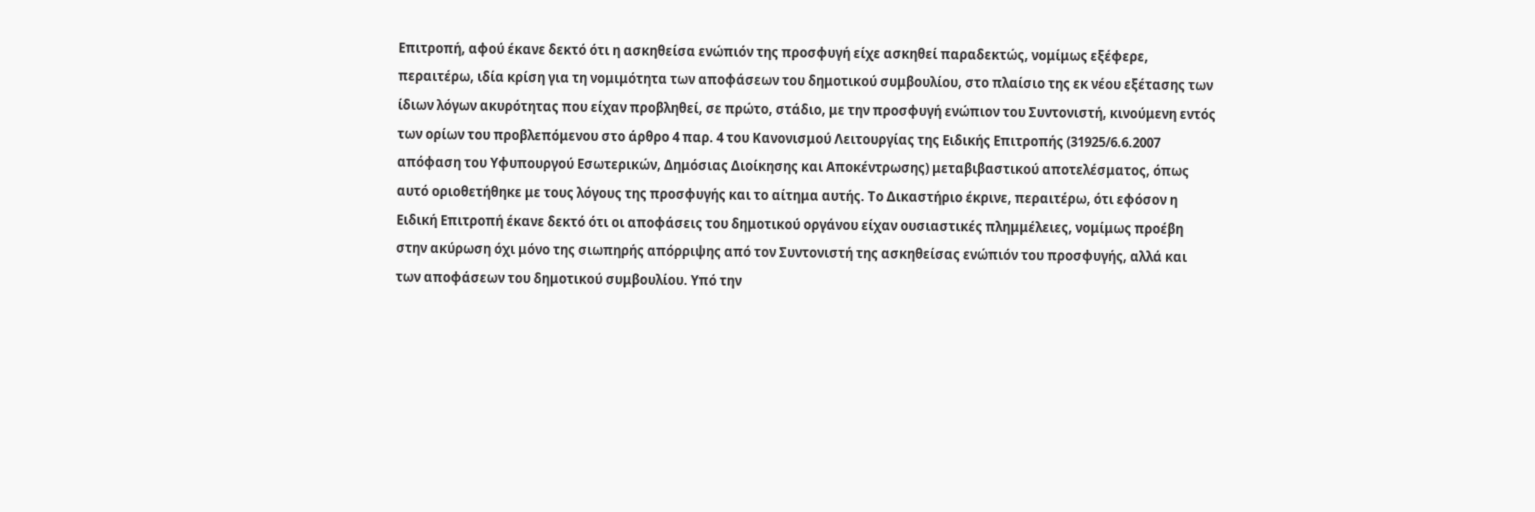Επιτροπή, αφού έκανε δεκτό ότι η ασκηθείσα ενώπιόν της προσφυγή είχε ασκηθεί παραδεκτώς, νομίμως εξέφερε, περαιτέρω, ιδία κρίση για τη νομιμότητα των αποφάσεων του δημοτικού συμβουλίου, στο πλαίσιο της εκ νέου εξέτασης των ίδιων λόγων ακυρότητας που είχαν προβληθεί, σε πρώτο, στάδιο, με την προσφυγή ενώπιον του Συντονιστή, κινούμενη εντός των ορίων του προβλεπόμενου στο άρθρο 4 παρ. 4 του Κανονισμού Λειτουργίας της Ειδικής Επιτροπής (31925/6.6.2007 απόφαση του Υφυπουργού Εσωτερικών, Δημόσιας Διοίκησης και Αποκέντρωσης) μεταβιβαστικού αποτελέσματος, όπως αυτό οριοθετήθηκε με τους λόγους της προσφυγής και το αίτημα αυτής. Το Δικαστήριο έκρινε, περαιτέρω, ότι εφόσον η Ειδική Επιτροπή έκανε δεκτό ότι οι αποφάσεις του δημοτικού οργάνου είχαν ουσιαστικές πλημμέλειες, νομίμως προέβη στην ακύρωση όχι μόνο της σιωπηρής απόρριψης από τον Συντονιστή της ασκηθείσας ενώπιόν του προσφυγής, αλλά και των αποφάσεων του δημοτικού συμβουλίου. Υπό την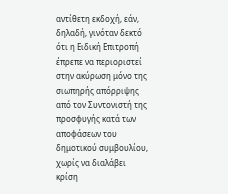αντίθετη εκδοχή, εάν, δηλαδή, γινόταν δεκτό ότι η Ειδική Επιτροπή έπρεπε να περιοριστεί στην ακύρωση μόνο της σιωπηρής απόρριψης από τον Συντονιστή της προσφυγής κατά των αποφάσεων του δημοτικού συμβουλίου, χωρίς να διαλάβει κρίση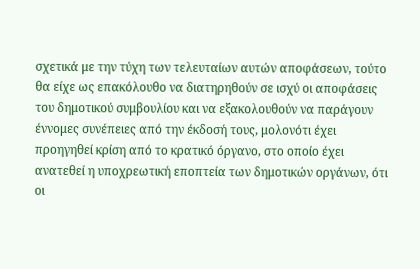σχετικά με την τύχη των τελευταίων αυτών αποφάσεων, τούτο θα είχε ως επακόλουθο να διατηρηθούν σε ισχύ οι αποφάσεις του δημοτικού συμβουλίου και να εξακολουθούν να παράγουν έννομες συνέπειες από την έκδοσή τους, μολονότι έχει προηγηθεί κρίση από το κρατικό όργανο, στο οποίο έχει ανατεθεί η υποχρεωτική εποπτεία των δημοτικών οργάνων, ότι οι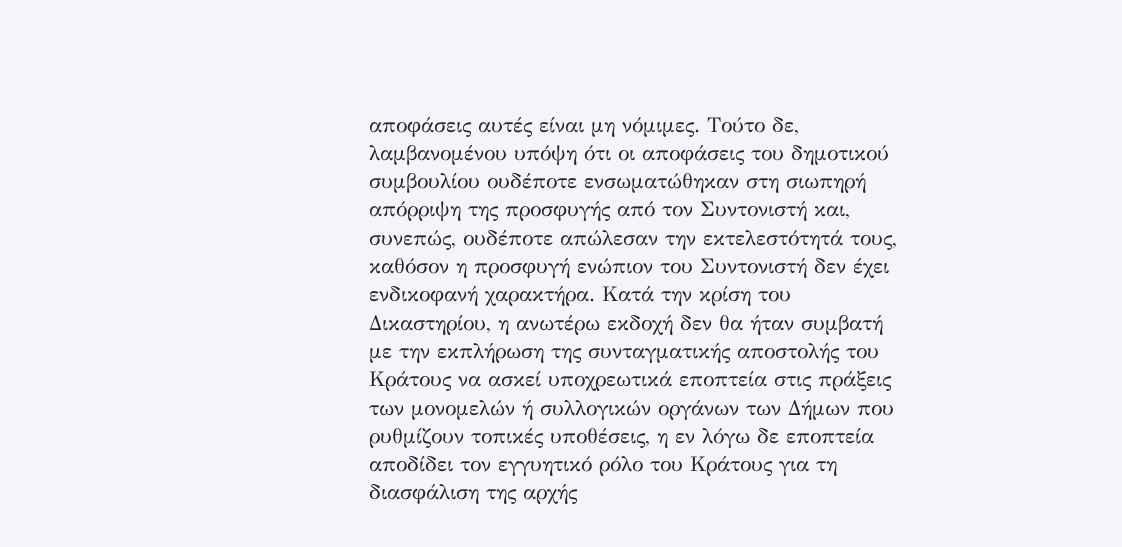αποφάσεις αυτές είναι μη νόμιμες. Τούτο δε, λαμβανομένου υπόψη ότι οι αποφάσεις του δημοτικού συμβουλίου ουδέποτε ενσωματώθηκαν στη σιωπηρή απόρριψη της προσφυγής από τον Συντονιστή και, συνεπώς, ουδέποτε απώλεσαν την εκτελεστότητά τους, καθόσον η προσφυγή ενώπιον του Συντονιστή δεν έχει ενδικοφανή χαρακτήρα. Κατά την κρίση του Δικαστηρίου, η ανωτέρω εκδοχή δεν θα ήταν συμβατή με την εκπλήρωση της συνταγματικής αποστολής του Κράτους να ασκεί υποχρεωτικά εποπτεία στις πράξεις των μονομελών ή συλλογικών οργάνων των Δήμων που ρυθμίζουν τοπικές υποθέσεις, η εν λόγω δε εποπτεία αποδίδει τον εγγυητικό ρόλο του Κράτους για τη διασφάλιση της αρχής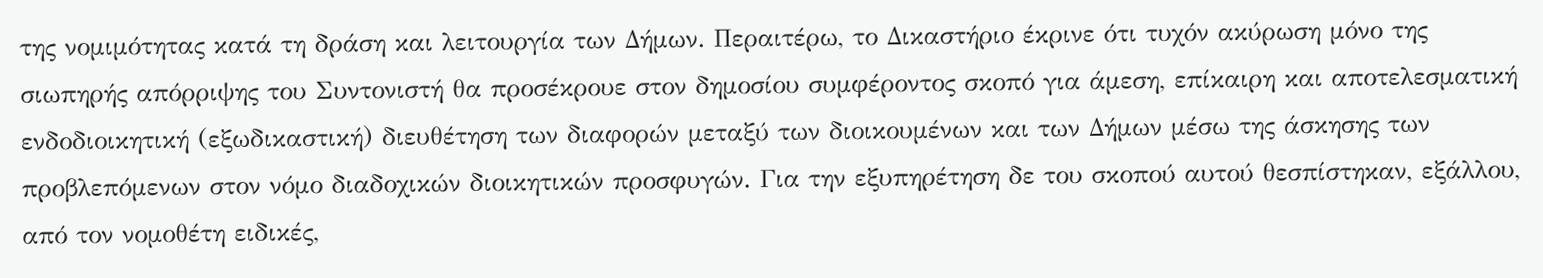της νομιμότητας κατά τη δράση και λειτουργία των Δήμων. Περαιτέρω, το Δικαστήριο έκρινε ότι τυχόν ακύρωση μόνο της σιωπηρής απόρριψης του Συντονιστή θα προσέκρουε στον δημοσίου συμφέροντος σκοπό για άμεση, επίκαιρη και αποτελεσματική ενδοδιοικητική (εξωδικαστική) διευθέτηση των διαφορών μεταξύ των διοικουμένων και των Δήμων μέσω της άσκησης των προβλεπόμενων στον νόμο διαδοχικών διοικητικών προσφυγών. Για την εξυπηρέτηση δε του σκοπού αυτού θεσπίστηκαν, εξάλλου, από τον νομοθέτη ειδικές,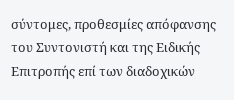σύντομες, προθεσμίες απόφανσης του Συντονιστή και της Ειδικής Επιτροπής επί των διαδοχικών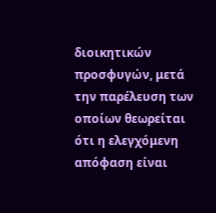διοικητικών προσφυγών, μετά την παρέλευση των οποίων θεωρείται ότι η ελεγχόμενη απόφαση είναι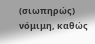(σιωπηρώς) νόμιμη, καθώς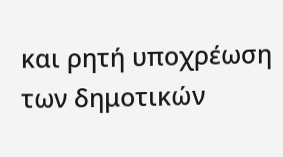και ρητή υποχρέωση των δημοτικών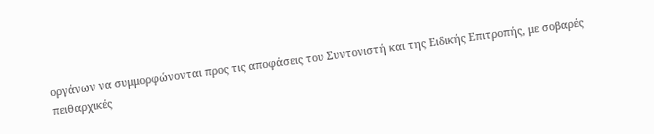οργάνων να συμμορφώνονται προς τις αποφάσεις του Συντονιστή και της Ειδικής Επιτροπής, με σοβαρές πειθαρχικές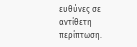ευθύνες σε αντίθετη περίπτωση.